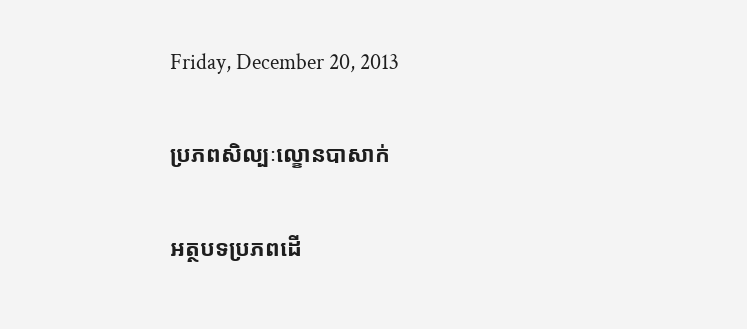Friday, December 20, 2013

ប្រភពសិល្បៈល្ខោនបាសាក់

អត្ថបទប្រភពដើ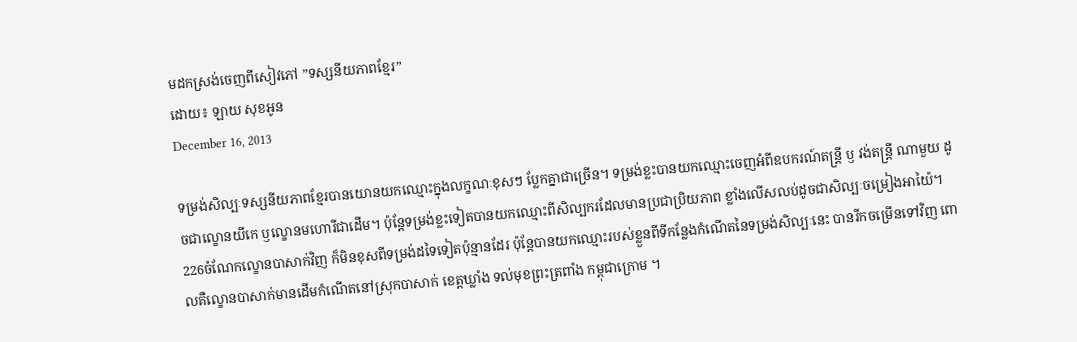មដកស្រង់ចេញពីសៀវភៅ ”ទស្សនីយភាពខ្មែរ”
ដោយ៖ ឡាយ សុខអូន
December 16, 2013

ទម្រង់សិល្បៈទស្សនីយភាពខ្មែរបានយោនយកឈ្មោះក្នុងលក្ខណៈខុសៗ ប្លែកគ្នាជាច្រើន។ ទម្រង់ខ្លះបានយកឈ្មោះចេញអំពីឧបករណ៍តន្ត្រី ឫ វង់តន្ត្រី ណាមួយ ដូចជាល្ខោនយីកេ ឫល្ខោនមហោរីជាដើម។ ប៉ុន្តែទម្រង់ខ្លះទៀតបានយកឈ្មោះពីសិល្បករដែលមានប្រជាប្រិយភាព ខ្លាំងលើសលប់ដូចជាសិល្បៈចម្រៀងអាយ៉ៃ។
226ចំណែកល្ខោនបាសាក់វិញ ក៏មិនខុសពីទម្រង់ដទៃទៀតប៉ុន្មានដែរ ប៉ុន្តែបានយកឈ្មោះរបស់ខ្លួនពីទីកន្លែងកំណើតនៃទម្រង់សិល្បៈនេះ បានរីកចម្រើនទៅវិញ ពោលគឺល្ខោនបាសាក់មានដើមកំណើតនៅស្រុកបាសាក់ ខេត្តឃ្លាំង ទល់មុខព្រះត្រពាំង កម្ពុជាក្រោម ។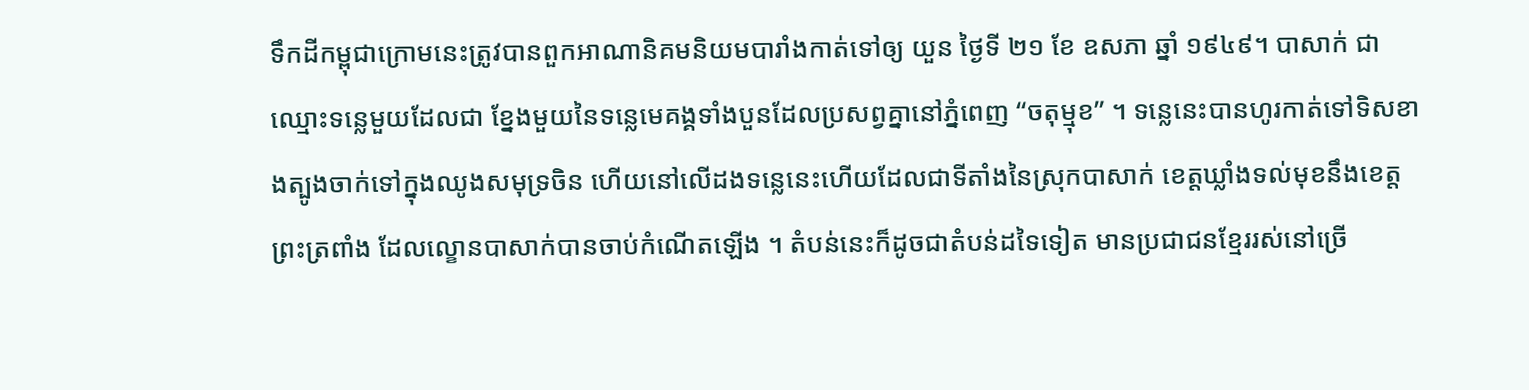ទឹកដីកម្ពុជាក្រោមនេះត្រូវបានពួកអាណានិគមនិយមបារាំងកាត់ទៅឲ្យ យួន ថ្ងៃទី ២១ ខែ ឧសភា ឆ្នាំ ១៩៤៩។ បាសាក់ ជាឈ្មោះទន្លេមួយដែលជា ខ្នែងមួយនៃទន្លេមេគង្គទាំងបួនដែលប្រសព្វគ្នានៅភ្នំពេញ “ចតុម្មុខ” ។ ទន្លេនេះបានហូរកាត់ទៅទិសខាងត្បូងចាក់ទៅក្នុងឈូងសមុទ្រចិន ហើយនៅលើដងទន្លេនេះហើយដែលជាទីតាំងនៃស្រុកបាសាក់ ខេត្តឃ្លាំងទល់មុខនឹងខេត្តព្រះត្រពាំង ដែលល្ខោនបាសាក់បានចាប់កំណើតឡើង ។ តំបន់នេះក៏ដូចជាតំបន់ដទៃទៀត មានប្រជាជនខ្មែររស់នៅច្រើ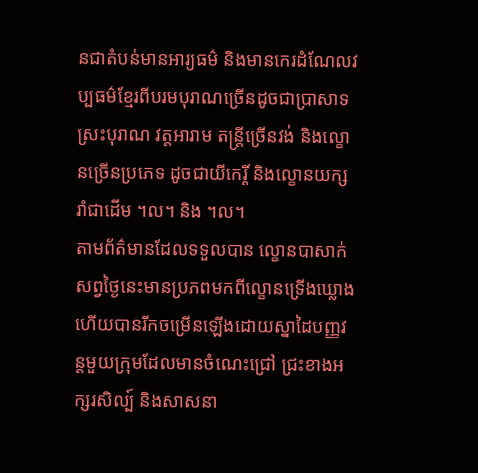នជាតំបន់មានអារ្យធម៌ និងមានកេរដំណែលវប្បធម៌ខ្មែរពីបរមបុរាណច្រើនដូចជាប្រាសាទ ស្រះបុរាណ វត្តអារាម តន្ត្រីច្រើនវង់ និងល្ខោនច្រើនប្រភេទ ដូចជាយីកេរ្តិ៍ និងល្ខោនយក្សរាំជាដើម ។ល។ និង ។ល។
តាមព័ត៌មានដែលទទួលបាន ល្ខោនបាសាក់ សព្វថ្ងៃនេះមានប្រភពមកពីល្ខោនទ្រើងឃ្លោង ហើយបានរីកចម្រើនឡើងដោយស្នាដៃបញ្ញវន្តមួយក្រុមដែលមានចំណេះជ្រៅ ជ្រះខាងអក្សរសិល្ប៍ និងសាសនា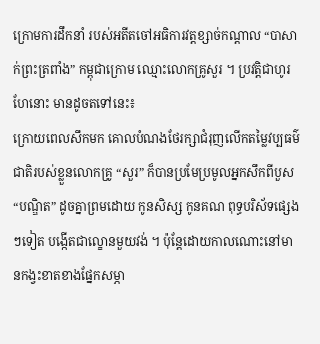ក្រោមការដឹកនាំ របស់អតីតចៅអធិការវត្តខ្សាច់កណ្ដាល “បាសាក់ព្រះត្រពាំង” កម្ពុជាក្រោម ឈ្មោះលោកគ្រូសួរ ។ ប្រវត្តិជាហូរហែនោះ មានដូចតទៅនេះ៖
ក្រោយពេលសឹកមក គោលបំណងថែរក្សាជំរុញលើកតម្លៃវប្បធម៌ជាតិរបស់ខ្លួនលោកគ្រូ “សួរ” ក៏បានប្រមែប្រមូលអ្នកសឹកពីបួស “បណ្ឌិត” ដូចគ្នាព្រមដោយ កូនសិស្ស កូនគណ ពុទ្ធបរិស័ទផ្សេងៗទៀត បង្កើតជាល្ខោនមួយវង់ ។ ប៉ុន្តែដោយកាលណោះនៅមានកង្វះខាតខាងផ្នែកសម្ភា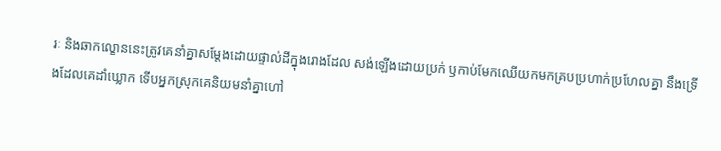រៈ និងឆាកល្ខោននេះត្រូវគេនាំគ្នាសម្ដែងដោយផ្ទាល់ដីក្នុងរោងដែល សង់ឡើងដោយប្រក់ ឫកាប់មែកឈើយកមកគ្របប្រហាក់ប្រហែលគ្នា នឹងទ្រើងដែលគេដាំឃ្លោក ទើបអ្នកស្រុកគេនិយមនាំគ្នាហៅ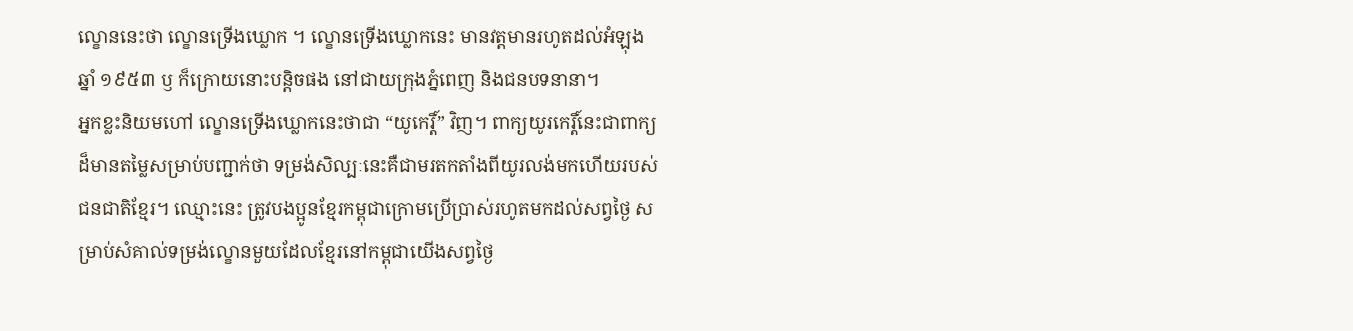ល្ខោននេះថា ល្ខោនទ្រើងឃ្លោក ។ ល្ខោនទ្រើងឃ្លោកនេះ មានវត្តមានរហូតដល់អំឡុងឆ្នាំ ១៩៥៣ ឫ ក៏ក្រោយនោះបន្តិចផង នៅជាយក្រុងភ្នំពេញ និងជនបទនានា។
អ្នកខ្លះនិយមហៅ ល្ខោនទ្រើងឃ្លោកនេះថាជា “យូកេរ្តិ៍” វិញ។ ពាក្យយូរកេរ្តិ៍នេះជាពាក្យដ៏មានតម្លៃសម្រាប់បញ្ជាក់ថា ទម្រង់សិល្បៈនេះគឺជាមរតកតាំងពីយូរលង់មកហើយរបស់ជនជាតិខ្មែរ។ ឈ្មោះនេះ ត្រូវបងប្អូនខ្មែរកម្ពុជាក្រោមប្រើប្រាស់រហូតមកដល់សព្វថ្ងៃ សម្រាប់សំគាល់ទម្រង់ល្ខោនមួយដែលខ្មែរនៅកម្ពុជាយើងសព្វថ្ងៃ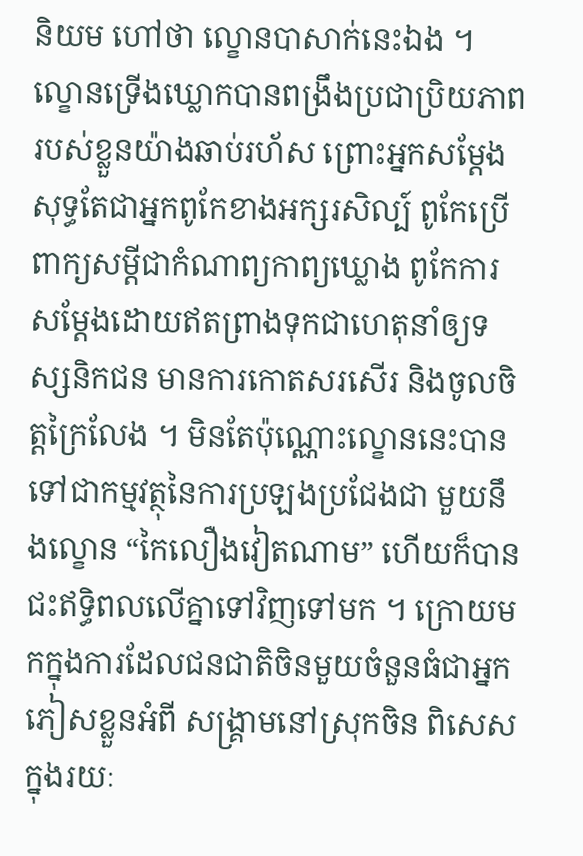និយម ហៅថា ល្ខោនបាសាក់នេះឯង ។
ល្ខោនទ្រើងឃ្លោកបានពង្រឹងប្រជាប្រិយភាពរបស់ខ្លួនយ៉ាងឆាប់រហ័ស ព្រោះអ្នកសម្ដែងសុទ្ធតែជាអ្នកពូកែខាងអក្សរសិល្ប៍ ពូកែប្រើពាក្យសម្ដីជាកំណាព្យកាព្យឃ្លោង ពូកែការសម្ដែងដោយឥតព្រាងទុកជាហេតុនាំឲ្យទស្សនិកជន មានការកោតសរសើរ និងចូលចិត្តក្រៃលែង ។ មិនតែប៉ុណ្ណោះល្ខោននេះបានទៅជាកម្មវត្ថុនៃការប្រឡងប្រជែងជា មួយនឹងល្ខោន “កៃលឿងវៀតណាម” ហើយក៏បានជះឥទ្ធិពលលើគ្នាទៅវិញទៅមក ។ ក្រោយមកក្នុងការដែលជនជាតិចិនមួយចំនួនធំជាអ្នកភៀសខ្លួនអំពី សង្គ្រាមនៅស្រុកចិន ពិសេសក្នុងរយៈ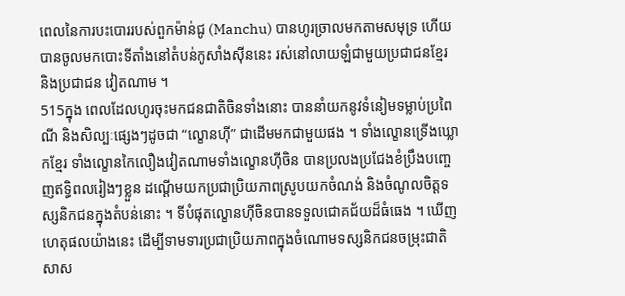ពេលនៃការបះបោររបស់ពួកម៉ាន់ជូ (Manchu) បានហូរច្រាលមកតាមសមុទ្រ ហើយបានចូលមកបោះទីតាំងនៅតំបន់កូសាំងស៊ីននេះ រស់នៅលាយឡំជាមួយប្រជាជនខ្មែរ និងប្រជាជន វៀតណាម ។
515ក្នុង ពេលដែលហូរចុះមកជនជាតិចិនទាំងនោះ បាននាំយកនូវទំនៀមទម្លាប់ប្រពៃណី និងសិល្បៈផ្សេងៗដូចជា “ល្ខោនហ៊ី” ជាដើមមកជាមួយផង ។ ទាំងល្ខោនទ្រើងឃ្លោកខ្មែរ ទាំងល្ខោនកៃលឿងវៀតណាមទាំងល្ខោនហ៊ីចិន បានប្រលងប្រជែងខំប្រឹងបញ្ចេញឥទ្ធិពលរៀងៗខ្លួន ដណ្ដើមយកប្រជាប្រិយភាពស្រូបយកចំណង់ និងចំណូលចិត្តទស្សនិកជនក្នុងតំបន់នោះ ។ ទីបំផុតល្ខោនហ៊ីចិនបានទទួលជោគជ័យដ៏ធំធេង ។ ឃើញហេតុផលយ៉ាងនេះ ដើម្បីទាមទារប្រជាប្រិយភាពក្នុងចំណោមទស្សនិកជនចម្រុះជាតិសាស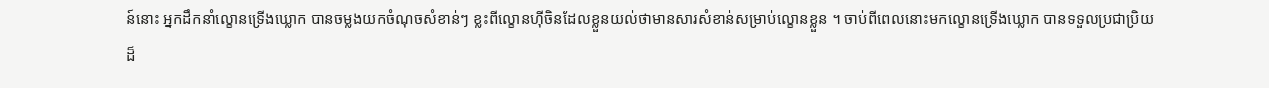ន៍នោះ អ្នកដឹកនាំល្ខោនទ្រើងឃ្លោក បានចម្លងយកចំណុចសំខាន់ៗ ខ្លះពីល្ខោនហ៊ីចិនដែលខ្លួនយល់ថាមានសារសំខាន់សម្រាប់ល្ខោនខ្លួន ។ ចាប់ពីពេលនោះមកល្ខោនទ្រើងឃ្លោក បានទទួលប្រជាប្រិយដ៏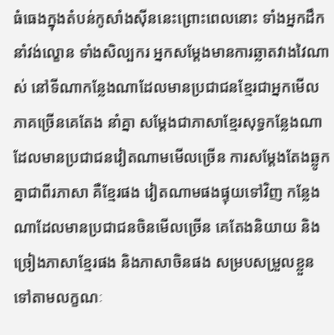ធំធេងក្នុងតំបន់កូសាំងស៊ីននេះព្រោះពេលនោះ ទាំងអ្នកដឹកនាំវង់ល្ខោន ទាំងសិល្បករ អ្នកសម្ដែងមានការឆ្លាតវាងវៃណាស់ នៅទីណាកន្លែងណាដែលមានប្រជាជនខ្មែរជាអ្នកមើលភាគច្រើនគេតែង នាំគ្នា សម្ដែងជាភាសាខ្មែរសុទ្ធកន្លែងណាដែលមានប្រជាជនវៀតណាមមើលច្រើន ការសម្ដែងតែងឆ្លូកគ្នាជាពីរភាសា គឺខ្មែរផង វៀតណាមផងផ្ទុយទៅវិញ កន្លែងណាដែលមានប្រជាជនចិនមើលច្រើន គេតែងនិយាយ និងច្រៀងភាសាខ្មែរផង និងភាសាចិនផង សម្របសម្រួលខ្លួនទៅតាមលក្ខណៈ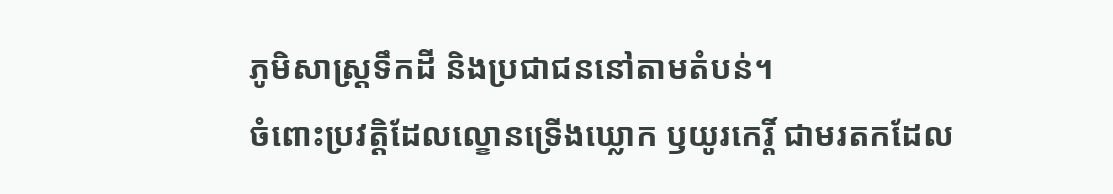ភូមិសាស្ត្រទឹកដី និងប្រជាជននៅតាមតំបន់។
ចំពោះប្រវត្តិដែលល្ខោនទ្រើងឃ្លោក ឫយូរកេរ្តិ៍ ជាមរតកដែល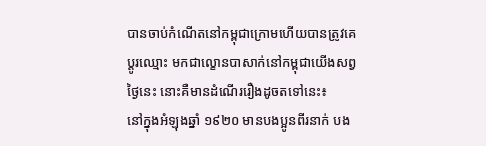បានចាប់កំណើតនៅកម្ពុជាក្រោមហើយបានត្រូវគេប្ដូរឈ្មោះ មកជាល្ខោនបាសាក់នៅកម្ពុជាយើងសព្វថ្ងៃនេះ នោះគឺមានដំណើររឿងដូចតទៅនេះ៖
នៅក្នុងអំឡុងឆ្នាំ ១៩២០ មានបងប្អូនពីរនាក់ បង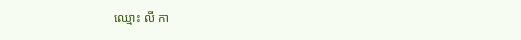ឈ្មោះ លី កា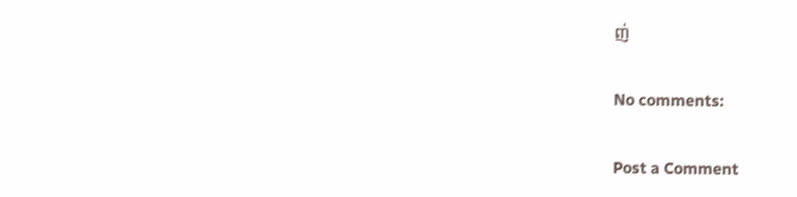ញ់

No comments:

Post a Comment